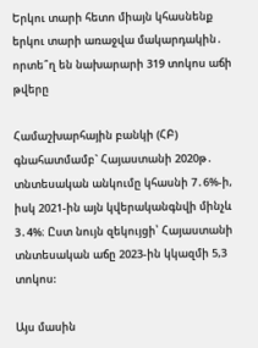Երկու տարի հետո միայն կհասնենք երկու տարի առաջվա մակարդակին․ որտե՞ղ են նախարարի 319 տոկոս աճի թվերը

Համաշխարհային բանկի (ՀԲ) գնահատմամբ` Հայաստանի 2020թ․ տնտեսական անկումը կհասնի 7․6%-ի, իսկ 2021-ին այն կվերականգնվի մինչև 3․4%։ Ըստ նույն զեկույցի՝ Հայաստանի տնտեսական աճը 2023-ին կկազմի 5,3 տոկոս:

Այս մասին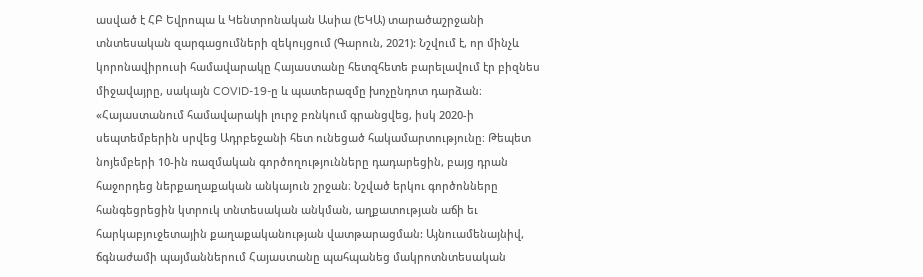ասված է ՀԲ Եվրոպա և Կենտրոնական Ասիա (ԵԿԱ) տարածաշրջանի տնտեսական զարգացումների զեկույցում (Գարուն, 2021): Նշվում է, որ մինչև կորոնավիրուսի համավարակը Հայաստանը հետզհետե բարելավում էր բիզնես միջավայրը, սակայն COVID-19-ը և պատերազմը խոչընդոտ դարձան։ «Հայաստանում համավարակի լուրջ բռնկում գրանցվեց, իսկ 2020-ի սեպտեմբերին սրվեց Ադրբեջանի հետ ունեցած հակամարտությունը։ Թեպետ նոյեմբերի 10-ին ռազմական գործողությունները դադարեցին, բայց դրան հաջորդեց ներքաղաքական անկայուն շրջան։ Նշված երկու գործոնները հանգեցրեցին կտրուկ տնտեսական անկման, աղքատության աճի եւ հարկաբյուջետային քաղաքականության վատթարացման: Այնուամենայնիվ, ճգնաժամի պայմաններում Հայաստանը պահպանեց մակրոտնտեսական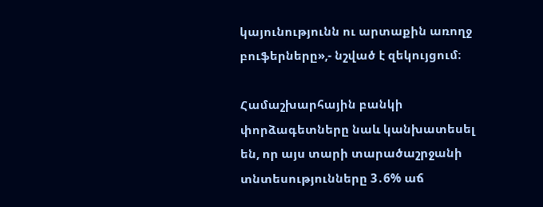կայունությունն ու արտաքին առողջ բուֆերները»,- նշված է զեկույցում։

Համաշխարհային բանկի փորձագետները նաև կանխատեսել են, որ այս տարի տարածաշրջանի տնտեսությունները 3․6% աճ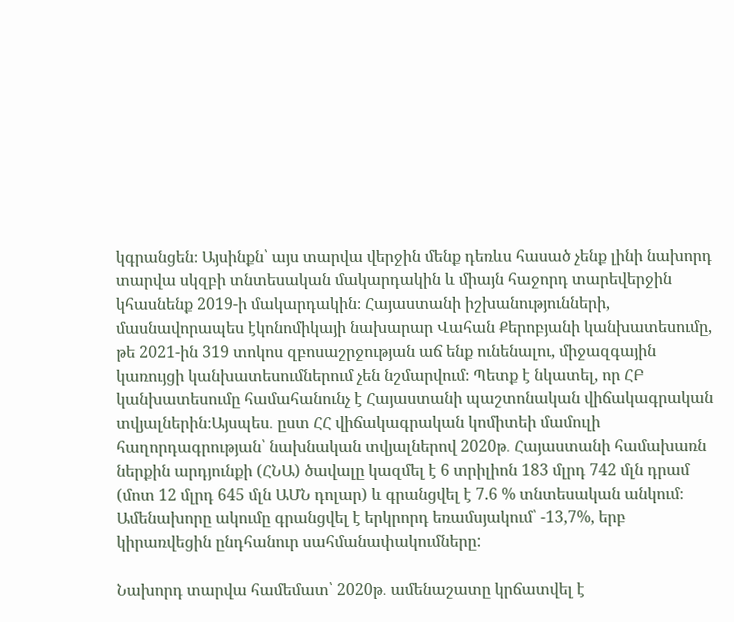կգրանցեն։ Այսինքն՝ այս տարվա վերջին մենք դեռևս հասած չենք լինի նախորդ տարվա սկզբի տնտեսական մակարդակին և միայն հաջորդ տարեվերջին կհասնենք 2019-ի մակարդակին։ Հայաստանի իշխանությունների, մասնավորապես էկոնոմիկայի նախարար Վահան Քերոբյանի կանխատեսումը, թե 2021-ին 319 տոկոս զբոսաշրջության աճ ենք ունենալու, միջազգային կառույցի կանխատեսումներում չեն նշմարվում։ Պետք է նկատել, որ ՀԲ կանխատեսումը համահանունչ է Հայաստանի պաշտոնական վիճակագրական տվյալներին։Այսպես․ ըստ ՀՀ վիճակագրական կոմիտեի մամուլի հաղորդագրության՝ նախնական տվյալներով 2020թ․ Հայաստանի համախառն ներքին արդյունքի (ՀՆԱ) ծավալը կազմել է 6 տրիլիոն 183 մլրդ 742 մլն դրամ (մոտ 12 մլրդ 645 մլն ԱՄՆ դոլար) և գրանցվել է 7.6 % տնտեսական անկում։ Ամենախորը ակումը գրանցվել է երկրորդ եռամսյակում՝ -13,7%, երբ կիրառվեցին ընդհանուր սահմանափակումները:

Նախորդ տարվա համեմատ՝ 2020թ․ ամենաշատը կրճատվել է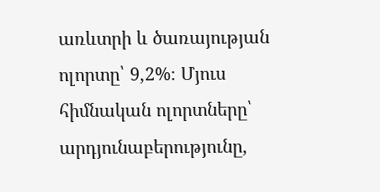առևտրի և ծառայության ոլորտը՝ 9,2%։ Մյուս հիմնական ոլորտները՝ արդյունաբերությունը,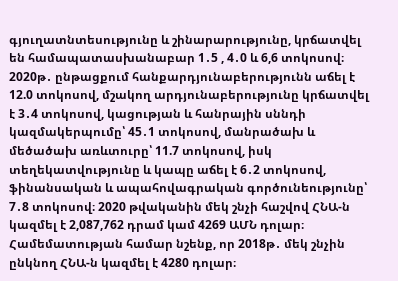գյուղատնտեսությունը և շինարարությունը, կրճատվել են համապատասխանաբար 1․5 , 4․0 և 6,6 տոկոսով։
2020թ․ ընթացքում հանքարդյունաբերությունն աճել է 12.0 տոկոսով, մշակող արդյունաբերությունը կրճատվել է 3․4 տոկոսով, կացության և հանրային սննդի կազմակերպումը՝ 45․1 տոկոսով, մանրածախ և մեծածախ առևտուրը՝ 11.7 տոկոսով, իսկ տեղեկատվությունը և կապը աճել է 6․2 տոկոսով, ֆինանսական և ապահովագրական գործունեությունը՝ 7․8 տոկոսով։ 2020 թվականին մեկ շնչի հաշվով ՀՆԱ-ն կազմել է 2,087,762 դրամ կամ 4269 ԱՄՆ դոլար։ Համեմատության համար նշենք, որ 2018թ․ մեկ շնչին ընկնող ՀՆԱ-ն կազմել է 4280 դոլար։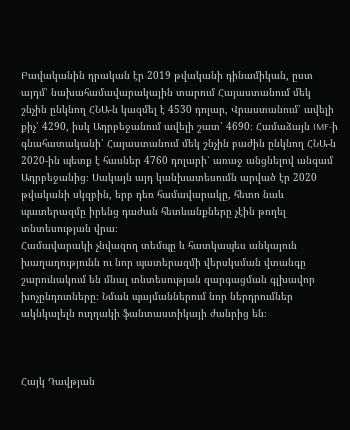Բավականին դրական էր 2019 թվականի դինամիկան, ըստ այդմ՝ նախահամավարակային տարում Հայաստանում մեկ շնչին ընկնող ՀՆԱ-ն կազմել է 4530 դոլար, Վրաստանում՝ ավելի քիչ՝ 4290, իսկ Ադրբեջանում ավելի շատ՝ 4690։ Համաձայն IMF-ի գնահատականի՝ Հայաստանում մեկ շնչին բաժին ընկնող ՀՆԱ-ն 2020-ին պետք է հասներ 4760 դոլարի՝ առաջ անցնելով անգամ Ադրբեջանից։ Սակայն այդ կանխատեսումն արված էր 2020 թվականի սկզբին, երբ դեռ համավարակը, հետո նաև պատերազմը իրենց դաժան հետևանքները չէին թողել տնտեսության վրա։
Համավարակի չնվազող տեմպը և հատկապես անկայուն խաղաղությունն ու նոր պատերազմի վերսկսման վտանգը շարունակում են մնալ տնտեսության զարգացման գլխավոր խոչընդոտները։ Նման պայմաններում նոր ներդրումներ ակնկալելն ուղղակի ֆանտաստիկայի ժանրից են։



Հայկ Դավթյան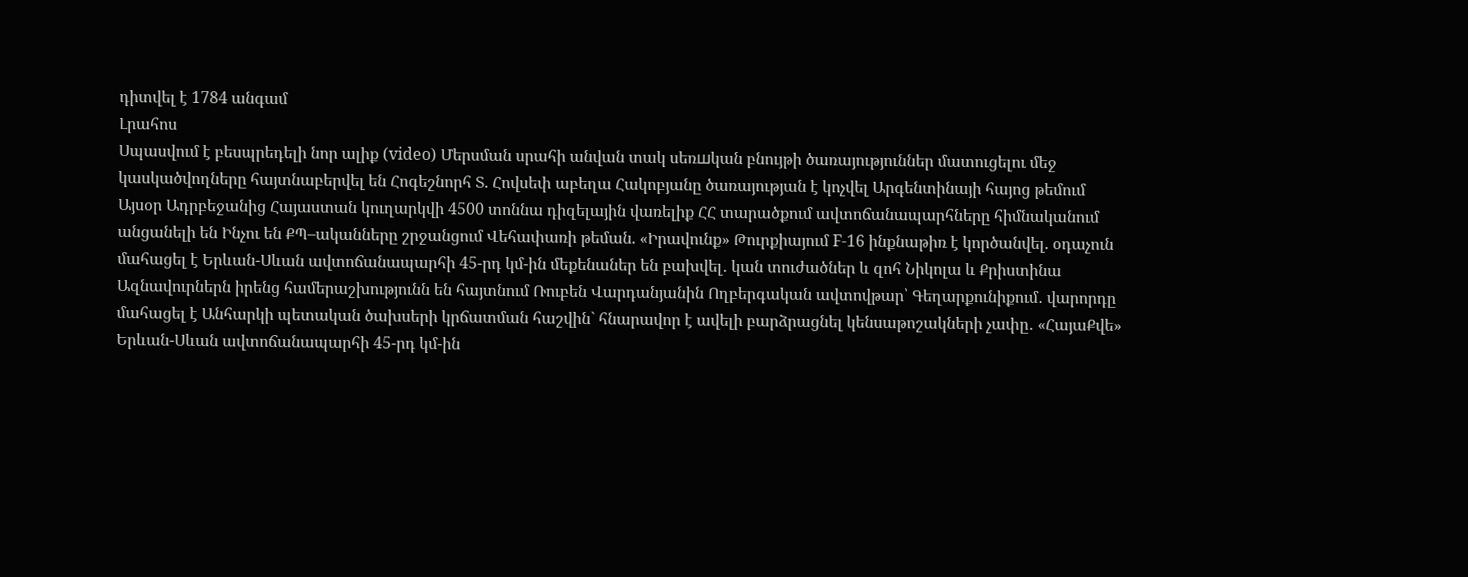դիտվել է 1784 անգամ
Լրահոս
Սպասվում է բեսպրեդելի նոր ալիք (video) Մերսման սրահի անվան տակ սեռшկան բնույթի ծառայություններ մատուցելու մեջ կասկածվողները հայտնաբերվել են Հոգեշնորհ Տ. Հովսեփ աբեղա Հակոբյանը ծառայության է կոչվել Արգենտինայի հայոց թեմում Այսօր Ադրբեջանից Հայաստան կուղարկվի 4500 տոննա դիզելային վառելիք ՀՀ տարածքում ավտոճանապարհները հիմնականում անցանելի են Ինչու են ՔՊ–ականները շրջանցում Վեհափառի թեման. «Իրավունք» Թուրքիայում F-16 ինքնաթիռ է կործանվել. օդաչուն մահացել է Երևան-Սևան ավտոճանապարհի 45-րդ կմ-ին մեքենաներ են բախվել․ կան տուժածներ և զոհ Նիկոլա և Քրիստինա Ազնավուրներն իրենց համերաշխությունն են հայտնում Ռուբեն Վարդանյանին Ողբերգական ավտովթար՝ Գեղարքունիքում․ վարորդը մահացել է Անհարկի պետական ծախսերի կրճատման հաշվին` հնարավոր է ավելի բարձրացնել կենսաթոշակների չափը․ «ՀայաՔվե» Երևան-Սևան ավտոճանապարհի 45-րդ կմ-ին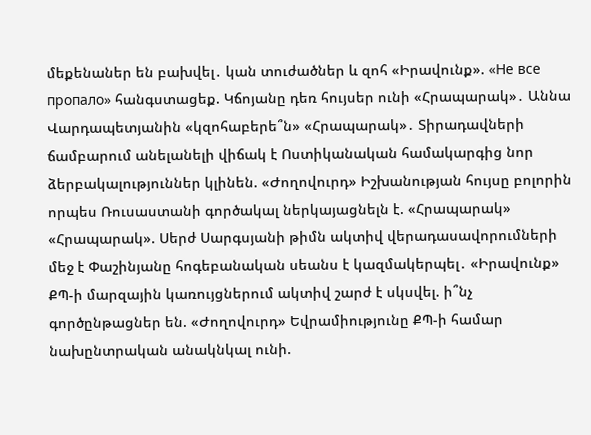մեքենաներ են բախվել․ կան տուժածներ և զոհ «Իրավունք». «Не все пропало» հանգստացեք. Կճոյանը դեռ հույսեր ունի «Հրապարակ»․ Աննա Վարդապետյանին «կզոհաբերե՞ն» «Հրապարակ»․ Տիրադավների ճամբարում անելանելի վիճակ է Ոստիկանական համակարգից նոր ձերբակալություններ կլինեն. «Ժողովուրդ» Իշխանության հույսը բոլորին որպես Ռուսաստանի գործակալ ներկայացնելն է. «Հրապարակ» «Հրապարակ». Սերժ Սարգսյանի թիմն ակտիվ վերադասավորումների մեջ է Փաշինյանը հոգեբանական սեանս է կազմակերպել․ «Իրավունք» ՔՊ-ի մարզային կառույցներում ակտիվ շարժ է սկսվել. ի՞նչ գործընթացներ են. «Ժողովուրդ» Եվրամիությունը ՔՊ-ի համար նախընտրական անակնկալ ունի.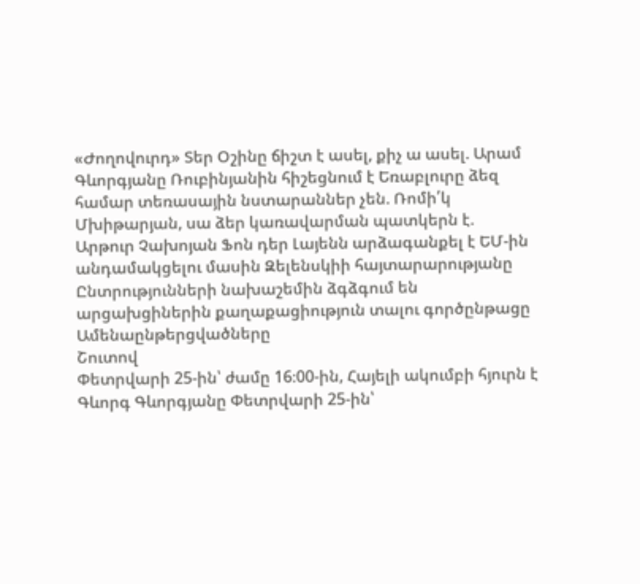«Ժողովուրդ» Տեր Օշինը ճիշտ է ասել, քիչ ա ասել. Արամ Գևորգյանը Ռուբինյանին հիշեցնում է Եռաբլուրը ձեզ համար տեռասային նստարաններ չեն. Ռոմի՛կ Մխիթարյան, սա ձեր կառավարման պատկերն է. Արթուր Չախոյան Ֆոն դեր Լայենն արձագանքել է ԵՄ-ին անդամակցելու մասին Զելենսկիի հայտարարությանը Ընտրությունների նախաշեմին ձգձգում են արցախցիներին քաղաքացիություն տալու գործընթացը
Ամենաընթերցվածները
Շուտով
Փետրվարի 25-ին՝ ժամը 16։00-ին, Հայելի ակումբի հյուրն է Գևորգ Գևորգյանը Փետրվարի 25-ին՝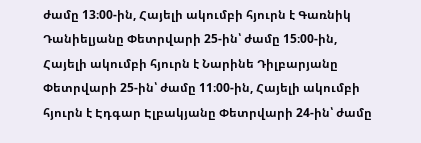ժամը 13։00-ին, Հայելի ակումբի հյուրն է Գառնիկ Դանիելյանը Փետրվարի 25-ին՝ ժամը 15։00-ին, Հայելի ակումբի հյուրն է Նարինե Դիլբարյանը Փետրվարի 25-ին՝ ժամը 11։00-ին, Հայելի ակումբի հյուրն է Էդգար Էլբակյանը Փետրվարի 24-ին՝ ժամը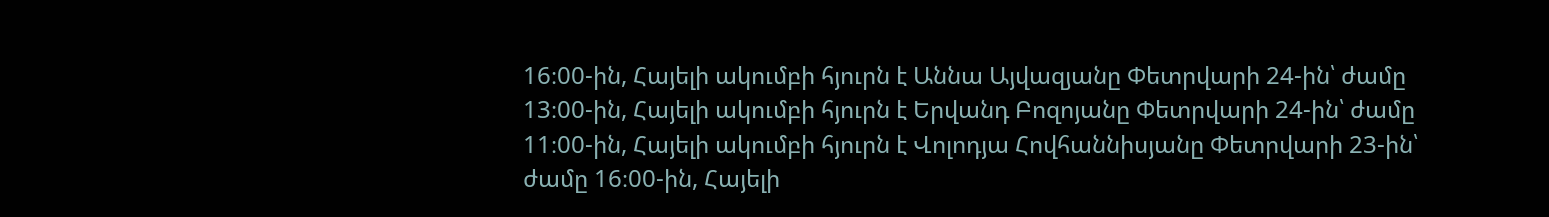16։00-ին, Հայելի ակումբի հյուրն է Աննա Այվազյանը Փետրվարի 24-ին՝ ժամը 13։00-ին, Հայելի ակումբի հյուրն է Երվանդ Բոզոյանը Փետրվարի 24-ին՝ ժամը 11։00-ին, Հայելի ակումբի հյուրն է Վոլոդյա Հովհաննիսյանը Փետրվարի 23-ին՝ ժամը 16։00-ին, Հայելի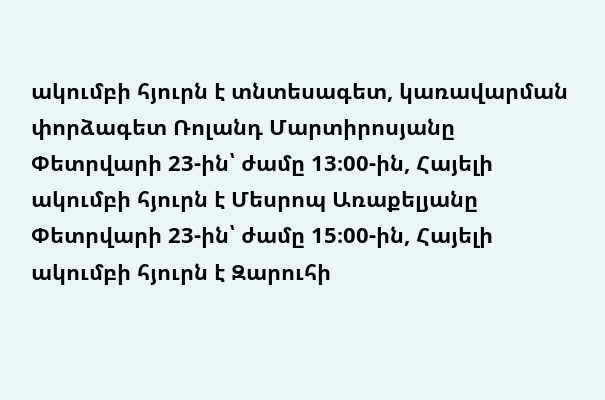ակումբի հյուրն է տնտեսագետ, կառավարման փորձագետ Ռոլանդ Մարտիրոսյանը Փետրվարի 23-ին՝ ժամը 13։00-ին, Հայելի ակումբի հյուրն է Մեսրոպ Առաքելյանը Փետրվարի 23-ին՝ ժամը 15։00-ին, Հայելի ակումբի հյուրն է Զարուհի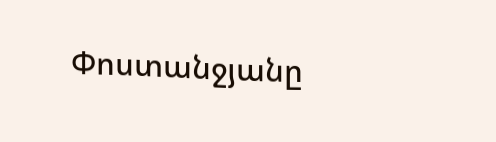Փոստանջյանը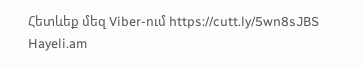Հետևեք մեզ Viber-ում https://cutt.ly/5wn8sJBS
Hayeli.am